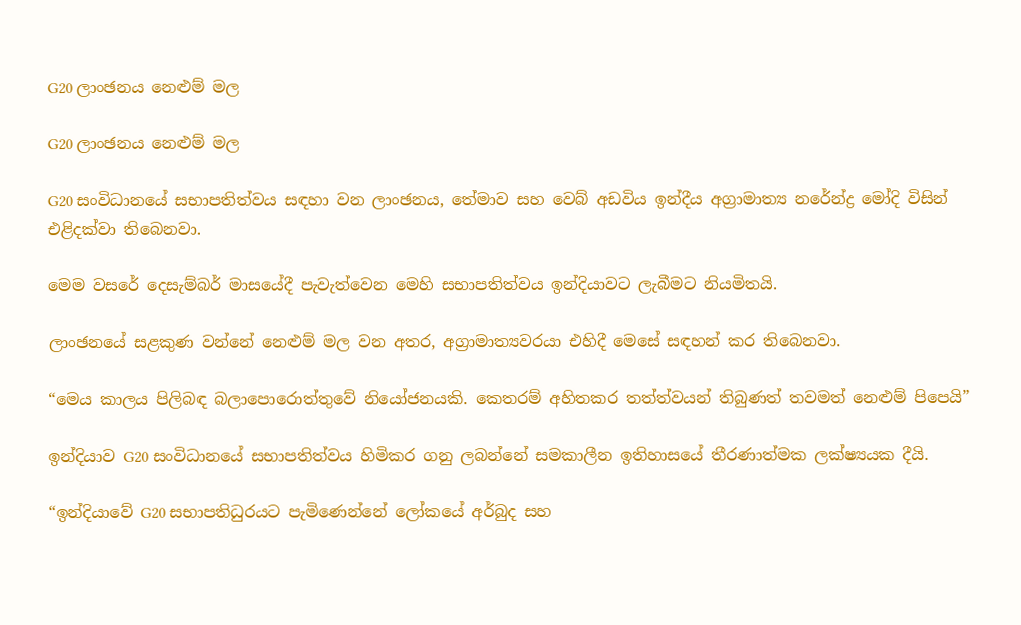G20 ලාංඡනය නෙළුම් මල

G20 ලාංඡනය නෙළුම් මල

G20 සංවිධානයේ සභාපතිත්වය සඳහා වන ලාංඡනය, තේමාව සහ වෙබ් අඩවිය ඉන්දීය අග්‍රාමාත්‍ය නරේන්ද්‍ර මෝදි විසින් එළිදක්වා තිබෙනවා.

මෙම වසරේ දෙසැම්බර් මාසයේදී පැවැත්වෙන මෙහි සභාපතිත්වය ඉන්දියාවට ලැබීමට නියමිතයි.

ලාංඡනයේ සළකුණ වන්නේ නෙළුම් මල වන අතර, අග්‍රාමාත්‍යවරයා එහිදී මෙසේ සඳහන් කර තිබෙනවා.

“මෙය කාලය පිලිබඳ බලාපොරොත්තුවේ නියෝජනයකි. කෙතරම් අහිතකර තත්ත්වයන් තිබුණත් තවමත් නෙළුම් පිපෙයි”

ඉන්දියාව G20 සංවිධානයේ සභාපතිත්වය හිමිකර ගනු ලබන්නේ සමකාලීන ඉතිහාසයේ තීරණාත්මක ලක්ෂ්‍යයක දීයි.

“ඉන්දියාවේ G20 සභාපතිධුරයට පැමිණෙන්නේ ලෝකයේ අර්බුද සහ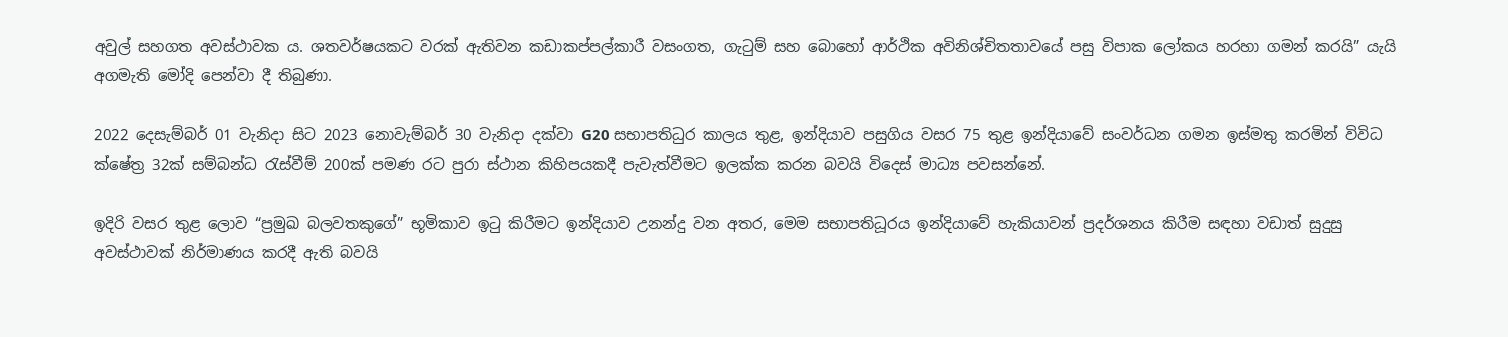අවුල් සහගත අවස්ථාවක ය. ශතවර්ෂයකට වරක් ඇතිවන කඩාකප්පල්කාරී වසංගත, ගැටුම් සහ බොහෝ ආර්ථික අවිනිශ්චිතතාවයේ පසු විපාක ලෝකය හරහා ගමන් කරයි” යැයි අගමැති මෝදි පෙන්වා දී තිබුණා.

2022 දෙසැම්බර් 01 වැනිදා සිට 2023 නොවැම්බර් 30 වැනිදා දක්වා G20 සභාපතිධුර කාලය තුළ, ඉන්දියාව පසුගිය වසර 75 තුළ ඉන්දියාවේ සංවර්ධන ගමන ඉස්මතු කරමින් විවිධ ක්ෂේත්‍ර 32ක් සම්බන්ධ රැස්වීම් 200ක් පමණ රට පුරා ස්ථාන කිහිපයකදී පැවැත්වීමට ඉලක්ක කරන බවයි විදෙස් මාධ්‍ය පවසන්නේ.

ඉදිරි වසර තුළ ලොව “ප්‍රමුඛ බලවතකුගේ” භූමිකාව ඉටු කිරීමට ඉන්දියාව උනන්දු වන අතර, මෙම සභාපතිධූරය ඉන්දියාවේ හැකියාවන් ප්‍රදර්ශනය කිරීම සඳහා වඩාත් සුදුසු අවස්ථාවක් නිර්මාණය කරදී ඇති බවයි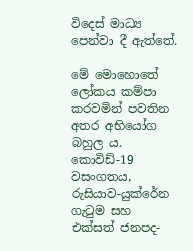විදෙස් මාධ්‍ය පෙන්වා දී ඇත්තේ.

මේ මොහොතේ ලෝකය කම්පා කරවමින් පවතින අතර අභියෝග බහුල ය. කොවිඩ්-19 වසංගතය, රුසියාව-යුක්රේන ගැටුම සහ එක්සත් ජනපද-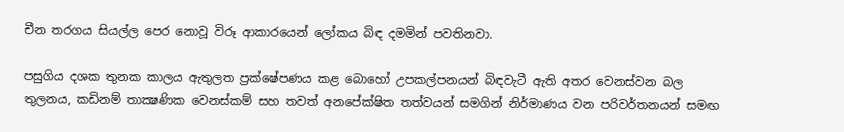චීන තරගය සියල්ල පෙර නොවූ විරූ ආකාරයෙන් ලෝකය බිඳ දමමින් පවතිනවා.

පසුගිය දශක තුනක කාලය ඇතුලත ප්‍රක්ෂේපණය කළ බොහෝ උපකල්පනයන් බිඳවැටී ඇති අතර වෙනස්වන බල තුලනය, කඩිනම් තාක්‍ෂණික වෙනස්කම් සහ තවත් අනපේක්ෂිත තත්වයන් සමගින් නිර්මාණය වන පරිවර්තනයන් සමඟ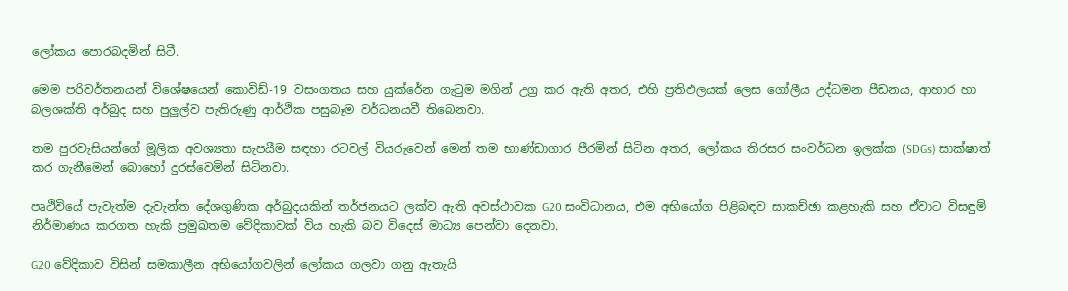ලෝකය පොරබදමින් සිටී.

මෙම පරිවර්තනයන් විශේෂයෙන් කොවිඩ්-19 වසංගතය සහ යුක්රේන ගැටුම මගින් උග්‍ර කර ඇති අතර, එහි ප්‍රතිඵලයක් ලෙස ගෝලීය උද්ධමන පීඩනය, ආහාර හා බලශක්ති අර්බුද සහ පුලුල්ව පැතිරුණු ආර්ථික පසුබෑම වර්ධනයවී තිබෙනවා.

තම පුරවැසියන්ගේ මූලික අවශ්‍යතා සැපයීම සඳහා රටවල් වියරුවෙන් මෙන් තම භාණ්ඩාගාර පීරමින් සිටින අතර, ලෝකය තිරසර සංවර්ධන ඉලක්ක (SDGs) සාක්ෂාත් කර ගැනීමෙන් බොහෝ දුරස්වෙමින් සිටිනවා.

පෘථිවියේ පැවැත්ම දැවැන්ත දේශගුණික අර්බුදයකින් තර්ජනයට ලක්ව ඇති අවස්ථාවක G20 සංවිධානය, එම අභියෝග පිළිබඳව සාකච්ඡා කළහැකි සහ ඒවාට විසඳුම් නිර්මාණය කරගත හැකි ප්‍රමුඛතම වේදිකාවක් විය හැකි බව විදෙස් මාධ්‍ය පෙන්වා දෙනවා.

G20 වේදිකාව විසින් සමකාලීන අභියෝගවලින් ලෝකය ගලවා ගනු ඇතැයි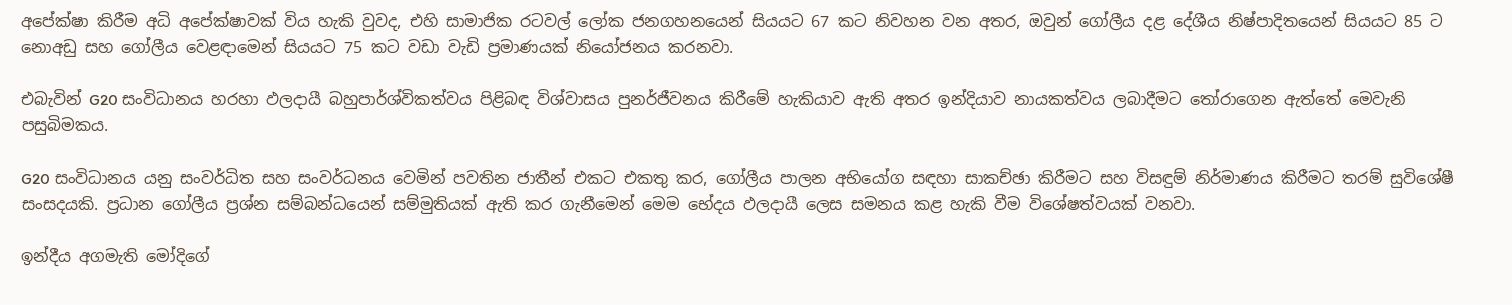අපේක්ෂා කිරීම අධි අපේක්ෂාවක් විය හැකි වුවද, එහි සාමාජික රටවල් ලෝක ජනගහනයෙන් සියයට 67 කට නිවහන වන අතර, ඔවුන් ගෝලීය දළ දේශීය නිෂ්පාදිතයෙන් සියයට 85 ට නොඅඩු සහ ගෝලීය වෙළඳාමෙන් සියයට 75 කට වඩා වැඩි ප්‍රමාණයක් නියෝජනය කරනවා.

එබැවින් G20 සංවිධානය හරහා ඵලදායී බහුපාර්ශ්විකත්වය පිළිබඳ විශ්වාසය පුනර්ජීවනය කිරීමේ හැකියාව ඇති අතර ඉන්දියාව නායකත්වය ලබාදීමට තෝරාගෙන ඇත්තේ මෙවැනි පසුබිමකය.

G20 සංවිධානය යනු සංවර්ධිත සහ සංවර්ධනය වෙමින් පවතින ජාතීන් එකට එකතු කර, ගෝලීය පාලන අභියෝග සඳහා සාකච්ඡා කිරීමට සහ විසඳුම් නිර්මාණය කිරීමට තරම් සුවිශේෂී සංසදයකි. ප්‍රධාන ගෝලීය ප්‍රශ්න සම්බන්ධයෙන් සම්මුතියක් ඇති කර ගැනීමෙන් මෙම භේදය ඵලදායී ලෙස සමනය කළ හැකි වීම විශේෂත්වයක් වනවා.

ඉන්දීය අගමැති මෝදිගේ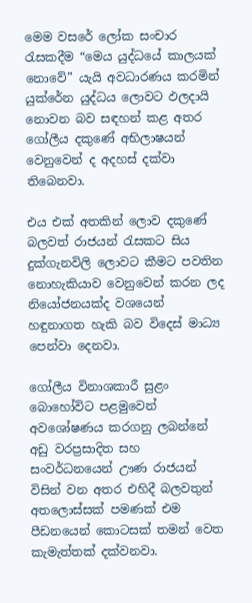මෙම වසරේ ලෝක සංචාර රැසකදීම “මෙය යුද්ධයේ කාලයක් නොවේ” යැයි අවධාරණය කරමින් යුක්රේන යුද්ධය ලොවට ඵලදායි නොවන බව සඳහන් කළ අතර ගෝලීය දකුණේ අභිලාෂයන් වෙනුවෙන් ද අදහස් දක්වා තිබෙනවා.

එය එක් අතකින් ලොව දකුණේ බලවත් රාජයන් රැසකට සිය දුක්ගැනවිලි ලොවට කීමට පවතින නොහැකියාව වෙනුවෙන් කරන ලද නියෝජනයක්ද වශයෙන් හඳුනාගත හැකි බව විදෙස් මාධ්‍ය පෙන්වා දෙනවා.

ගෝලීය විනාශකාරී සුළං බොහෝවිට පළමුවෙන් අවශෝෂණය කරගනු ලබන්නේ අඩු වරප්‍රසාදිත සහ සංවර්ධනයෙන් ඌණ රාජයන් විසින් වන අතර එහිදී බලවතුන් අතලොස්සක් පමණක් එම පීඩනයෙන් කොටසක් තමන් වෙත කැමැත්තක් දක්වනවා.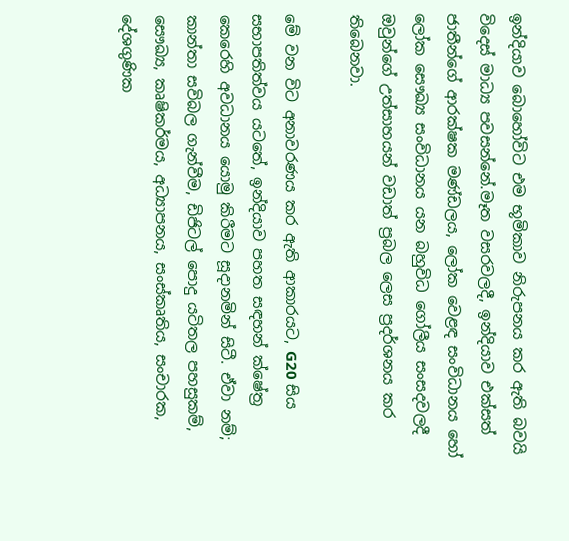ඉන්දියාව බොහෝවිට එම භූමිකාව නිරුපනය කර ඇති බවයි විදෙස් මාධ්‍ය පවසන්නේ.මෑත වසරවලදී, ඉන්දියාව එක්සත් ජාතීන්ගේ ආරක්ෂක මණ්ඩලය, ලෝක වෙළඳ සංවිධානය හෝ ලෝක සෞඛ්‍ය සංවිධානය යන බහුවිධ ගෝලීය සංසදවලදී ඔවුන්ගේ උත්සාහයන් වඩාත් ප්‍රබල ලෙස ප්‍රදර්ශනය කර තිබෙනවා.

මේ වන විට අනාවරණය කර ඇති ආකාරයට, G20 සිය සභාපතිත්වය යටතේ, ඉන්දියාව පහත සඳහන් ක්ෂේත්‍ර කෙරෙහි අවධානය යොමු කිරීමට සූදානමින් සිටී. ඒවා නම්; කාන්තා සවිබල ගැන්වීම, ඩිජිටල් පොදු යටිතල පහසුකම්, සෞඛ්‍ය, කෘෂිකර්මය, අධ්‍යාපනය, සංස්කෘතිය, සංචාරක, දේශගුණික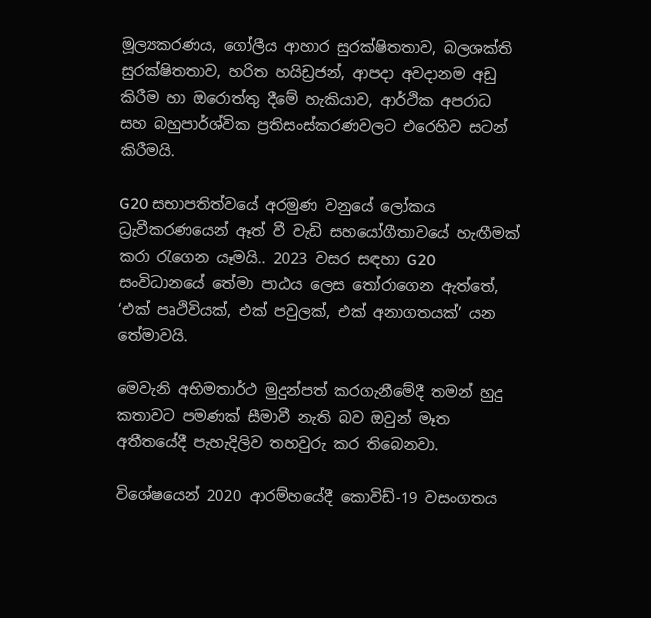මූල්‍යකරණය, ගෝලීය ආහාර සුරක්ෂිතතාව, බලශක්ති සුරක්ෂිතතාව, හරිත හයිඩ්‍රජන්, ආපදා අවදානම අඩු කිරීම හා ඔරොත්තු දීමේ හැකියාව, ආර්ථික අපරාධ සහ බහුපාර්ශ්වික ප්‍රතිසංස්කරණවලට එරෙහිව සටන් කිරීමයි.

G20 සභාපතිත්වයේ අරමුණ වනුයේ ලෝකය ධ්‍රැවීකරණයෙන් ඈත් වී වැඩි සහයෝගීතාවයේ හැඟීමක් කරා රැගෙන යෑමයි.. 2023 වසර සඳහා G20 සංවිධානයේ තේමා පාඨය ලෙස තෝරාගෙන ඇත්තේ, ‘එක් පෘථිවියක්, එක් පවුලක්, එක් අනාගතයක්’ යන තේමාවයි.

මෙවැනි අභිමතාර්ථ මුදුන්පත් කරගැනීමේදී තමන් හුදු කතාවට පමණක් සීමාවී නැති බව ඔවුන් මෑත අතීතයේදී පැහැදිලිව තහවුරු කර තිබෙනවා.

විශේෂයෙන් 2020 ආරම්හයේදී කොවිඩ්-19 වසංගතය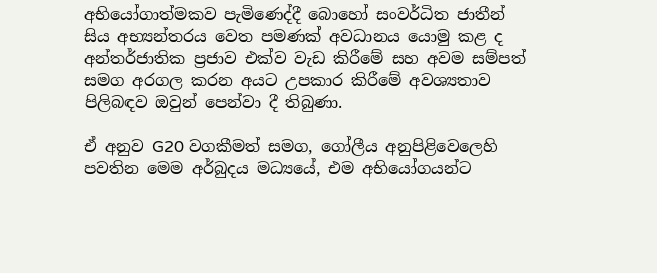අභියෝගාත්මකව පැමිණෙද්දී බොහෝ සංවර්ධිත ජාතීන් සිය අභ්‍යන්තරය වෙත පමණක් අවධානය යොමු කළ ද අන්තර්ජාතික ප්‍රජාව එක්ව වැඩ කිරීමේ සහ අවම සම්පත් සමග අරගල කරන අයට උපකාර කිරීමේ අවශ්‍යතාව පිලිබඳව ඔවුන් පෙන්වා දී තිබුණා.

ඒ අනුව G20 වගකීමත් සමග, ගෝලීය අනුපිළිවෙලෙහි පවතින මෙම අර්බුදය මධ්‍යයේ, එම අභියෝගයන්ට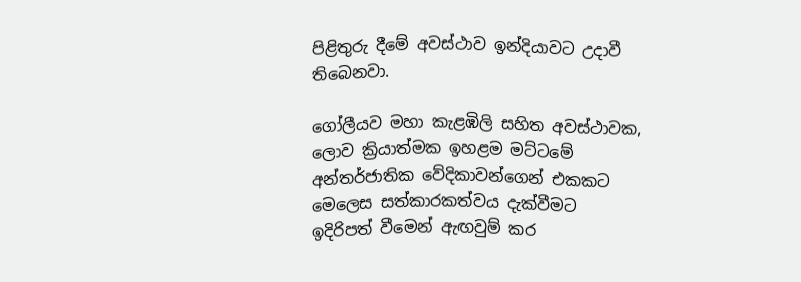පිළිතුරු දීමේ අවස්ථාව ඉන්දියාවට උදාවී තිබෙනවා.

ගෝලීයව මහා කැළඹිලි සහිත අවස්ථාවක, ලොව ක්‍රියාත්මක ඉහළම මට්ටමේ අන්තර්ජාතික වේදිකාවන්ගෙන් එකකට මෙලෙස සත්කාරකත්වය දැක්වීමට ඉදිරිපත් වීමෙන් ඇඟවුම් කර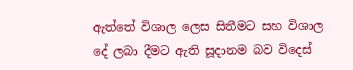ඇත්තේ විශාල ලෙස සිතීමට සහ විශාල දේ ලබා දීමට ඇති සූදානම බව විදෙස්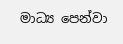මාධ්‍ය පෙන්වා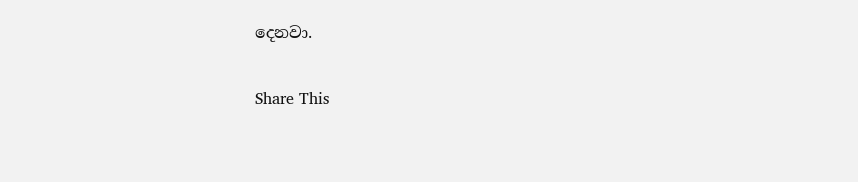දෙනවා.

Share This